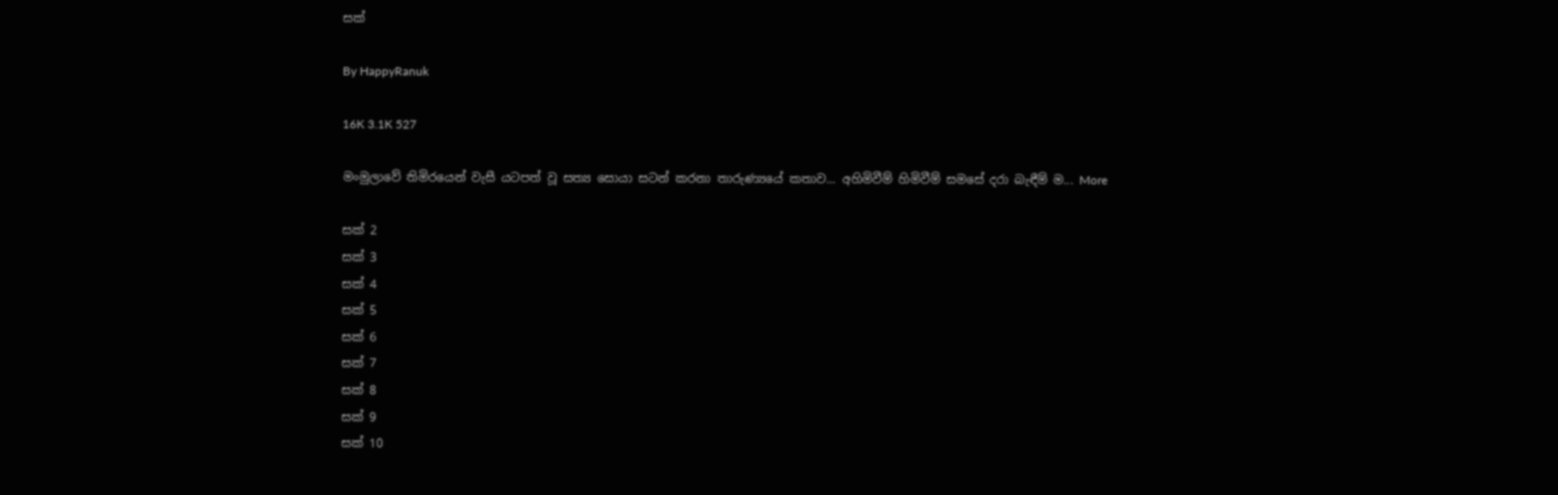සක්

By HappyRanuk

16K 3.1K 527

මංමුලාවේ තිමිරයෙන් වැසී යටපත් වූ සත්‍ය සොයා සටන් කරනා තාරුණ්‍යයේ කතාව... අහිමිවීම් හිමිවීම් සමසේ දරා බැඳීම් ම... More

සක් 2
සක් 3
සක් 4
සක් 5
සක් 6
සක් 7
සක් 8
සක් 9
සක් 10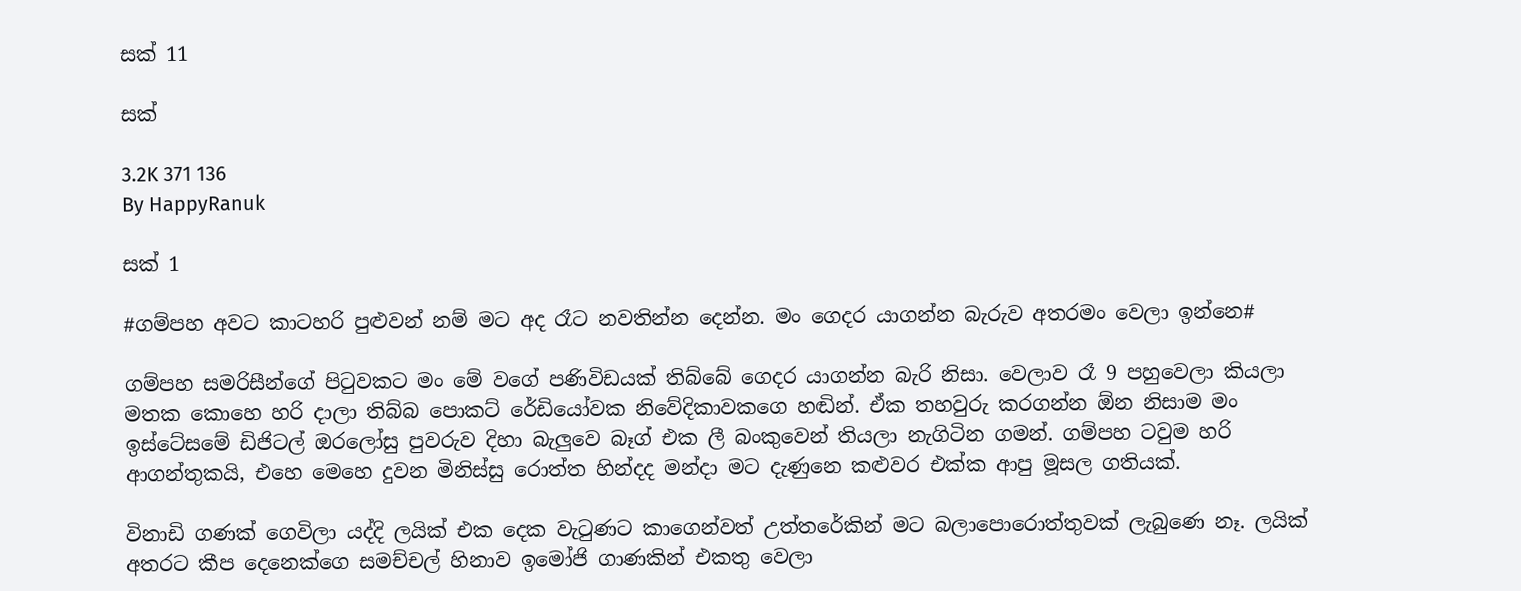සක් 11

සක්

3.2K 371 136
By HappyRanuk

සක් 1

#ගම්පහ අවට කාටහරි පුළුවන් නම් මට අද රෑට නවතින්න දෙන්න. මං ගෙදර යාගන්න බැරුව අතරමං වෙලා ඉන්නෙ#

ගම්පහ සමරිසීන්ගේ පිටුවකට මං මේ වගේ පණිවිඩයක් තිබ්බේ ගෙදර යාගන්න බැරි නිසා. වෙලාව රෑ 9 පහුවෙලා කියලා මතක කොහෙ හරි දාලා තිබ්බ පොකට් රේඩියෝවක නිවේදිකාවකගෙ හඬින්. ඒක තහවුරු කරගන්න ඕන නිසාම මං ඉස්ටේසමේ ඩිජිටල් ඔරලෝසු පුවරුව දිහා බැලුවෙ බෑග් එක ලී බංකුවෙන් තියලා නැගිටින ගමන්. ගම්පහ ටවුම හරි ආගන්තුකයි, එහෙ මෙහෙ දුවන මිනිස්සු රොත්ත හින්දද මන්දා මට දැණුනෙ කළුවර එක්ක ආපු මූසල ගතියක්.

විනාඩි ගණක් ගෙවිලා යද්දි ලයික් එක දෙක වැටුණට කාගෙන්වත් උත්තරේකින් මට බලාපොරොත්තුවක් ලැබුණෙ නෑ. ලයික් අතරට කීප දෙනෙක්ගෙ සමච්චල් හිනාව ඉමෝජි ගාණකින් එකතු වෙලා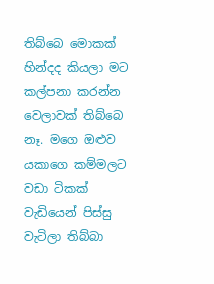තිබ්බෙ මොකක් හින්දද කියලා මට කල්පනා කරන්න වෙලාවක් තිබ්බෙ නෑ. මගෙ ඔළුව යකාගෙ කම්මලට වඩා ටිකක් වැඩියෙන් පිස්සු වැටිලා තිබ්බා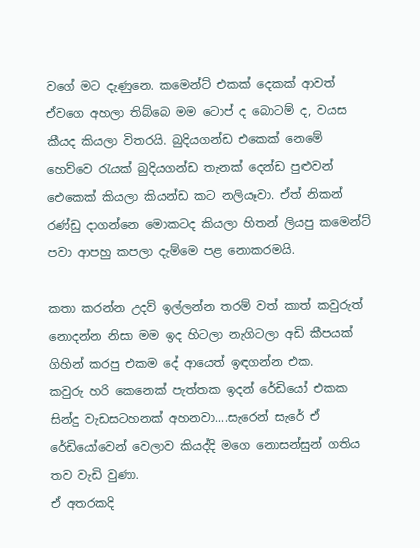වගේ මට දැණුනෙ. කමෙන්ට් එකක් දෙකක් ආවත් ඒවගෙ අහලා තිබ්බෙ මම ටොප් ද බොටම් ද, වයස කීයද කියලා විතරයි. බුදියගන්ඩ එකෙක් නෙමේ හෙව්වෙ රැයක් බුදියගන්ඩ තැනක් දෙන්ඩ පුළුවන් ඓකෙක් කියලා කියන්ඩ කට නලියෑවා. ඒත් නිකන් රණ්ඩු දාගන්නෙ මොකටද කියලා හිතන් ලියපු කමෙන්ට් පවා ආපහු කපලා දැම්මෙ පළ නොකරමයි.

කතා කරන්න උදව් ඉල්ලන්න තරම් වත් කාත් කවුරුත් නොදන්න නිසා මම ඉද හිටලා නැගිටලා අඩි කීපයක් ගිහින් කරපු එකම දේ ආයෙත් ඉඳගන්න එක.
කවුරු හරි කෙනෙක් පැත්තක ඉදන් රේඩියෝ එකක සින්දු වැඩසටහනක් අහනවා....සැරෙන් සැරේ ඒ රේඩියෝවෙන් වෙලාව කියද්දි මගෙ නොසන්සුන් ගතිය තව වැඩි වුණා.
ඒ අතරකදි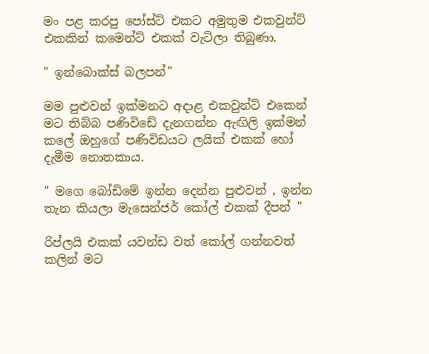මං පළ කරපු පෝස්ට් එකට අමුතුම එකවුන්ට් එකකින් කමෙන්ට් එකක් වැටිලා තිබුණා.

" ඉන්බොක්ස් බලපන්"

මම පුළුවන් ඉක්මනට අදාළ එකවුන්ට් එකෙන් මට තිබ්බ පණිවිඩේ දැනගන්න ඇඟිලි ඉක්මන් කලේ ඔහුගේ පණිවිඩයට ලයික් එකක් හෝ දැමීම නොතකාය.

" මගෙ බෝඩිමේ ඉන්න දෙන්න පුළුවන් , ඉන්න තැන කියලා මැසෙන්ජර් කෝල් එකක් දීපන් "

රිප්ලයි එකක් යවන්ඩ වත් කෝල් ගන්නවත් කලින් මට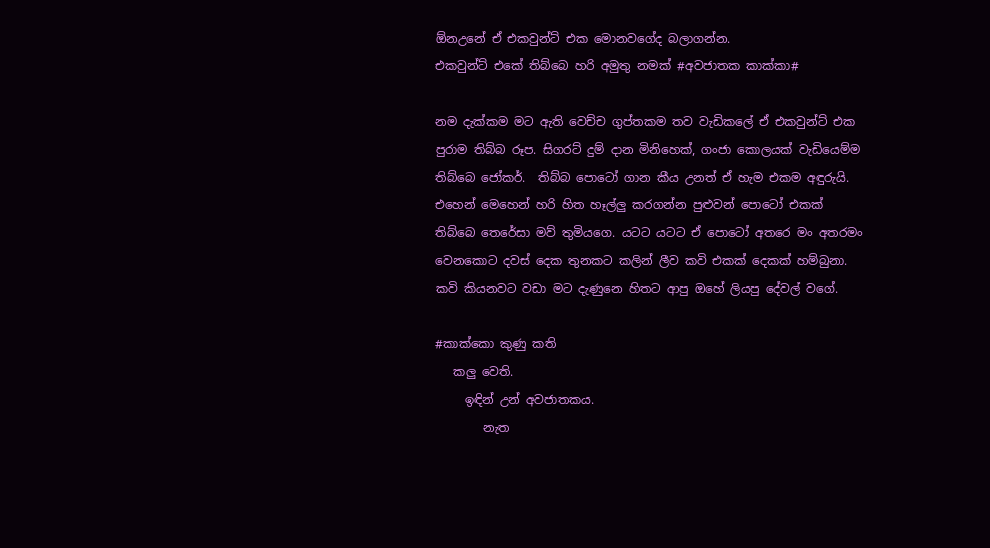ඕනඋනේ ඒ එකවුන්ට් එක මොනවගේද බලාගන්න.
එකවුන්ට් එකේ තිබ්බෙ හරි අමුතු නමක් #අවජාතක කාක්කා#

නම දැක්කම මට ඇති වෙච්ච ගුප්තකම තව වැඩිකලේ ඒ එකවුන්ට් එක පුරාම තිබ්බ රූප. සිගරට් දුම් දාන මිනිහෙක්, ගංජා කොලයක් වැඩියෙම්ම තිබ්බෙ ජෝකර්.  තිබ්බ පොටෝ ගාන කීය උනත් ඒ හැම එකම අඳුරුයි. එහෙන් මෙහෙන් හරි හිත හෑල්ලු කරගන්න පුළුවන් පොටෝ එකක් තිබ්බෙ තෙරේසා මව් තුමියගෙ. යටට යටට ඒ පොටෝ අතරෙ මං අතරමං වෙනකොට දවස් දෙක තුනකට කලින් ලීව කවි එකක් දෙකක් හම්බුනා. කවි කියනවට වඩා මට දැණුනෙ හිතට ආපු ඔහේ ලියපු දේවල් වගේ.

#කාක්කො කුණු කති
   කලු වෙති.
     ඉඳින් උන් අවජාතකය.
        නැත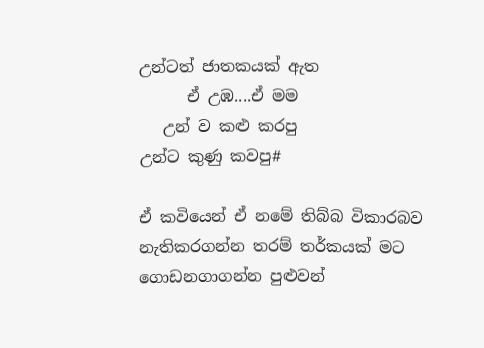උන්ටත් ජාතකයක් ඇත
      ඒ උඹ....ඒ මම
   උන් ව කළු කරපු
උන්ට කුණු කවපු#

ඒ කවියෙන් ඒ නමේ තිබ්බ විකාරබව නැතිකරගන්න තරම් තර්කයක් මට ගොඩනගාගන්න පුළුවන්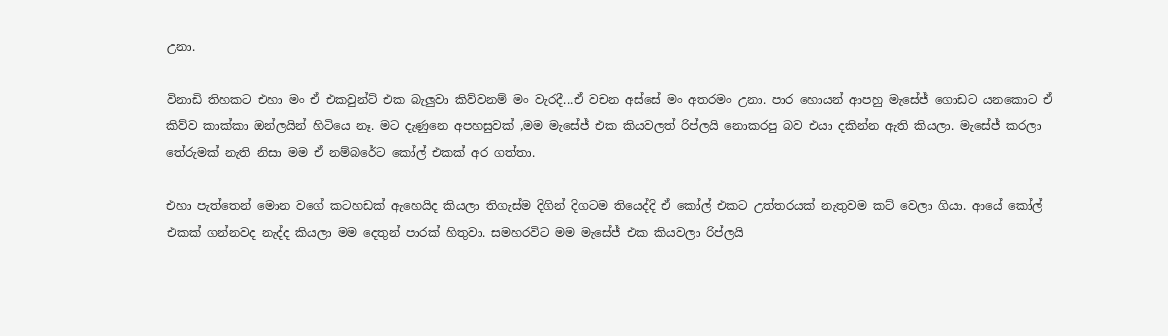උනා.

විනාඩි තිහකට එහා මං ඒ එකවුන්ට් එක බැලුවා කිව්වනම් මං වැරදී...ඒ වචන අස්සේ මං අතරමං උනා. පාර හොයන් ආපහු මැසේජ් ගොඩට යනකොට ඒ කිව්ව කාක්කා ඔන්ලයින් හිටියෙ නෑ. මට දැණුනෙ අපහසුවක් ,මම මැසේජ් එක කියවලත් රිප්ලයි නොකරපු බව එයා දකින්න ඇති කියලා. මැසේජ් කරලා තේරුමක් නැති නිසා මම ඒ නම්බරේට කෝල් එකක් අර ගත්තා.

එහා පැත්තෙන් මොන වගේ කටහඩක් ඇහෙයිද කියලා තිගැස්ම දිගින් දිගටම තියෙද්දි ඒ කෝල් එකට උත්තරයක් නැතුවම කට් වෙලා ගියා. ආයේ කෝල් එකක් ගන්නවද නැද්ද කියලා මම දෙතුන් පාරක් හිතුවා. සමහරවිට මම මැසේජ් එක කියවලා රිප්ලයි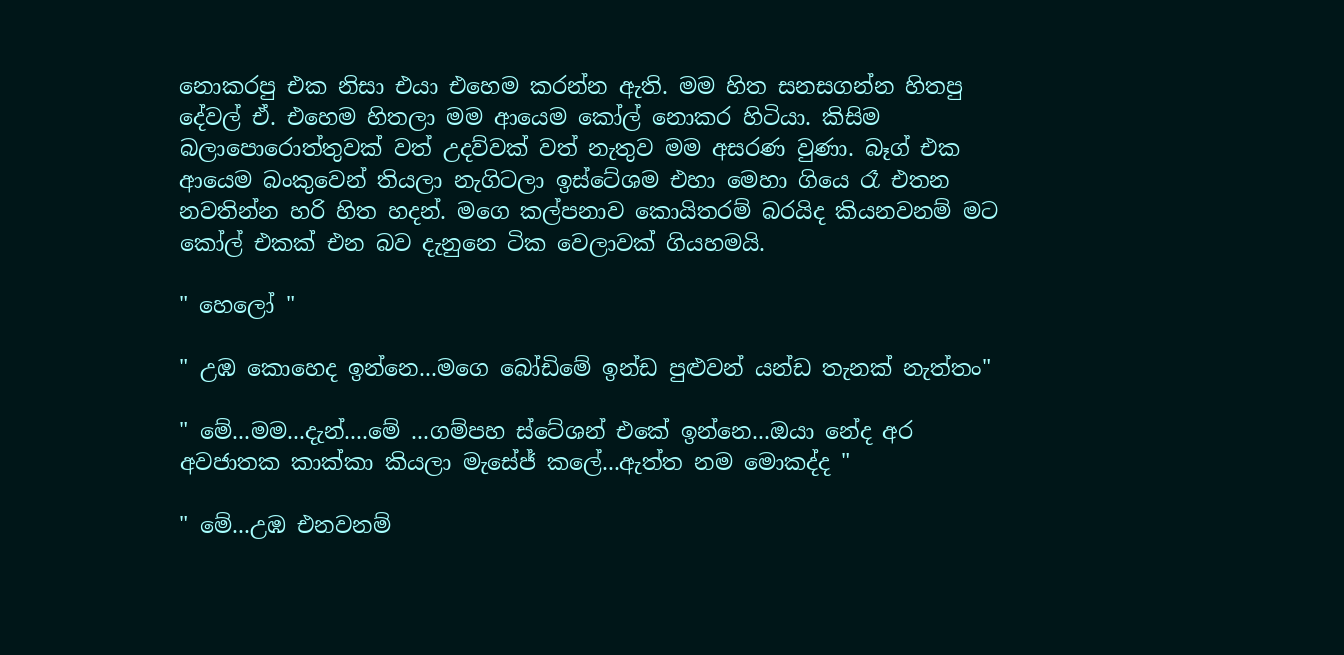නොකරපු එක නිසා එයා එහෙම කරන්න ඇති. මම හිත සනසගන්න හිතපු දේවල් ඒ. එහෙම හිතලා මම ආයෙම කෝල් නොකර හිටියා. කිසිම බලාපොරොත්තුවක් වත් උදව්වක් වත් නැතුව මම අසරණ වුණා. බෑග් එක ආයෙම බංකුවෙන් තියලා නැගිටලා ඉස්ටේශම එහා මෙහා ගියෙ රෑ එතන නවතින්න හරි හිත හදන්. මගෙ කල්පනාව කොයිතරම් බරයිද කියනවනම් මට කෝල් එකක් එන බව දැනුනෙ ටික වෙලාවක් ගියහමයි.

" හෙලෝ "

" උඹ කොහෙද ඉන්නෙ...මගෙ බෝඩිමේ ඉන්ඩ පුළුවන් යන්ඩ තැනක් නැත්තං"

" මේ...මම...දැන්....මේ ...ගම්පහ ස්ටේශන් එකේ ඉන්නෙ...ඔයා නේද අර අවජාතක කාක්කා කියලා මැසේජ් කලේ...ඇත්ත නම මොකද්ද "

" මේ...උඹ එනවනම්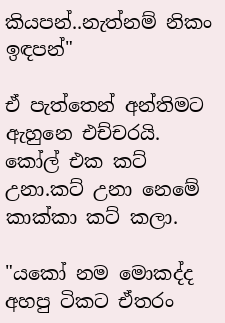කියපන්..නැත්නම් නිකං ඉඳපන්"

ඒ පැත්තෙන් අන්තිමට ඇහුනෙ එච්චරයි. කෝල් එක කට් උනා.කට් උනා නෙමේ කාක්කා කට් කලා.

"යකෝ නම මොකද්ද අහපු ටිකට ඒතරං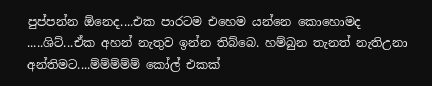පුප්පන්න ඕනෙද....එක පාරටම එහෙම යන්නෙ කොහොමද .....ශිට්...ඒක අහන් නැතුව ඉන්න තිබ්බෙ. හම්බුන තැනත් නැතිඋනා අන්තිමට....ම්ම්ම්ම්ම් කෝල් එකක්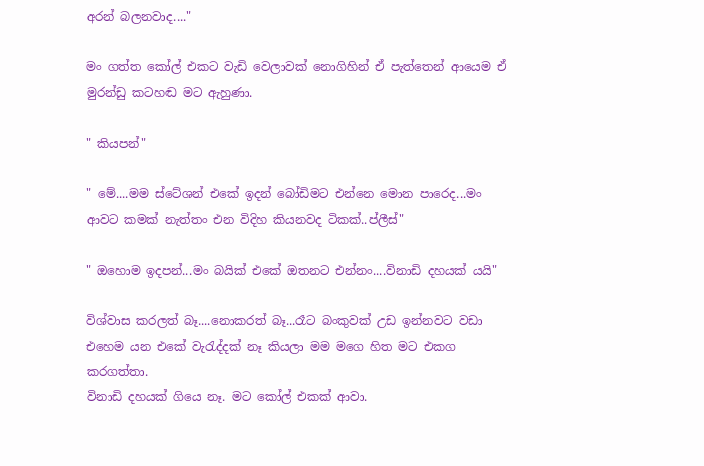අරන් බලනවාද...."

මං ගත්ත කෝල් එකට වැඩි වෙලාවක් නොගිහින් ඒ පැත්තෙන් ආයෙම ඒ මුරන්ඩු කටහඬ මට ඇහුණා.

" කියපන්"

" මේ....මම ස්ටේශන් එකේ ඉදන් බෝඩිමට එන්නෙ මොන පාරෙද...මං ආවට කමක් නැත්තං එන විදිහ කියනවද ටිකක්..ප්ලීස්"

" ඔහොම ඉදපන්...මං බයික් එකේ ඔතනට එන්නං....විනාඩි දහයක් යයි"

විශ්වාස කරලත් බෑ....නොකරත් බෑ...රෑට බංකුවක් උඩ ඉන්නවට වඩා එහෙම යන එකේ වැරැද්දක් නෑ කියලා මම මගෙ හිත මට එකග කරගත්තා.
විනාඩි දහයක් ගියෙ නෑ. මට කෝල් එකක් ආවා.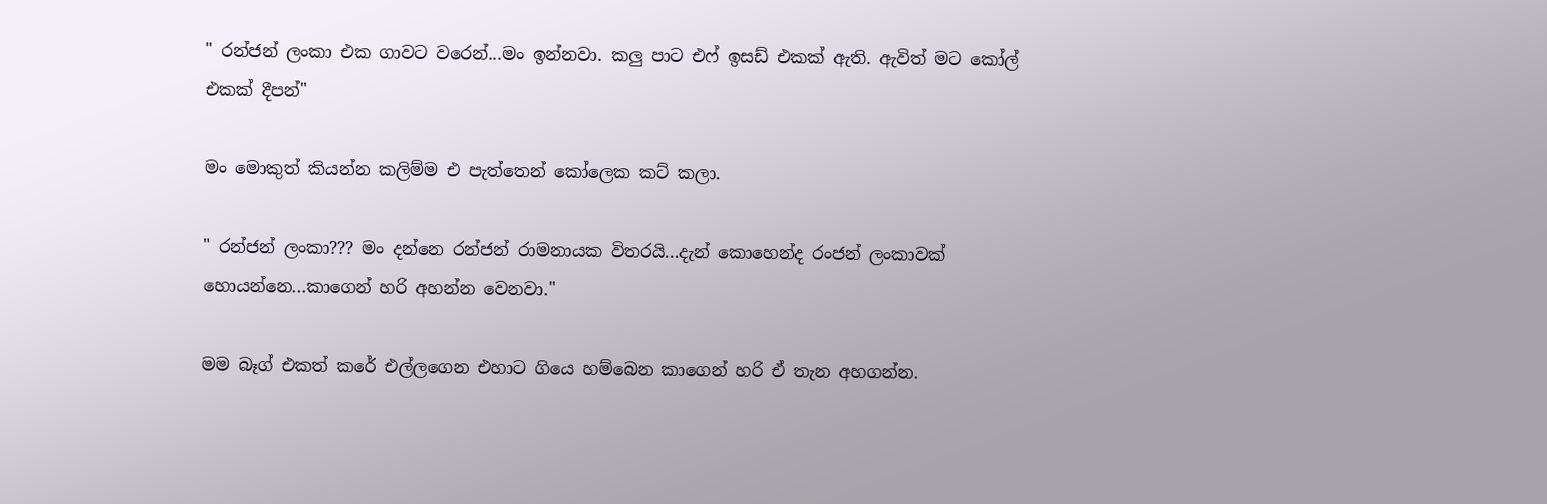" රන්ජන් ලංකා එක ගාවට වරෙන්...මං ඉන්නවා. කලු පාට එෆ් ඉසඩ් එකක් ඇති. ඇවිත් මට කෝල් එකක් දීපන්"

මං මොකුත් කියන්න කලිම්ම එ පැත්තෙන් කෝලෙක කට් කලා.

" රන්ජන් ලංකා??? මං දන්නෙ රන්ජන් රාමනායක විතරයි...දැන් කොහෙන්ද රංජන් ලංකාවක් හොයන්නෙ...කාගෙන් හරි අහන්න වෙනවා."

මම බෑග් එකත් කරේ එල්ලගෙන එහාට ගියෙ හම්බෙන කාගෙන් හරි ඒ තැන අහගන්න.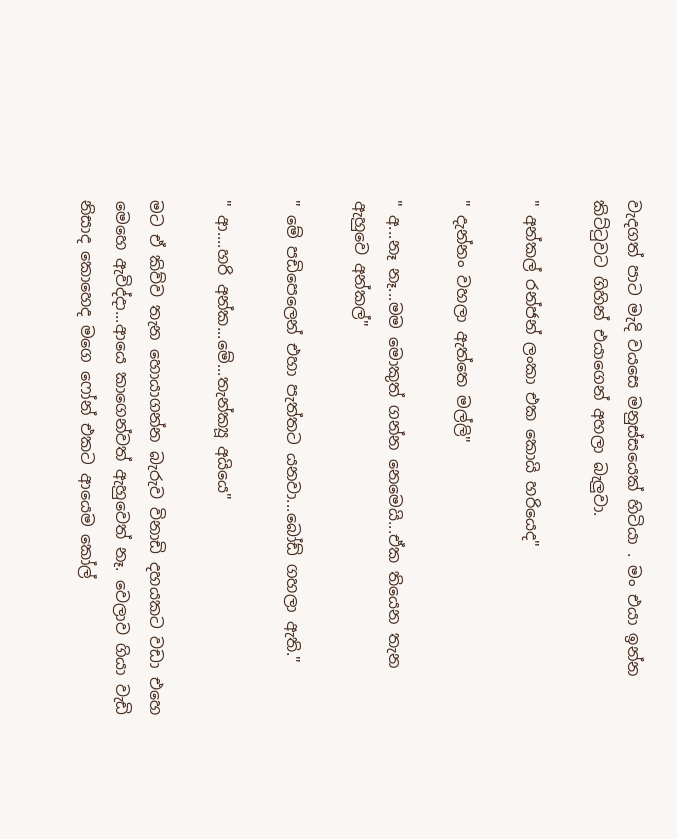වැදගත් පාට මැදි වයසෙ මනුස්සයෙක් හිටියා . මං එයා ඉන්න කිට්ටුවට ගිහින් එයාගෙන් අහලා බැලුවා.

" අන්කල් රන්ජන් ලංකා එක කොයි හරියෙද"

" දැන්නං වහලා ඇත්තෙ මල්ලි"

" අ...නෑ නෑ...මම මොකුත් ගන්න නෙමෙයි...ඒක තියෙන තැන ඇහුවෙ අන්කල්"

" මේ පඩිපෙලෙන් එහා පැත්තට යනවා...බෝඩ් ගහලා ඇති."

" ආ....හරි අන්ක...මේ...තැන්ක්‍යූ අයියෙ"

මට ඒ කිව්ව තැන හොයාගන්න බැරුව විනාඩි දහයකට වඩා එහෙ මෙහෙ ඇවිද්දා...ආයෙ කාගෙන්වත් ඇහුවෙත් නෑ. වෙලාව ගියා වැඩි නිසාද කොහෙද මගෙ ෆෝන් එකට ආයෙම කෝල්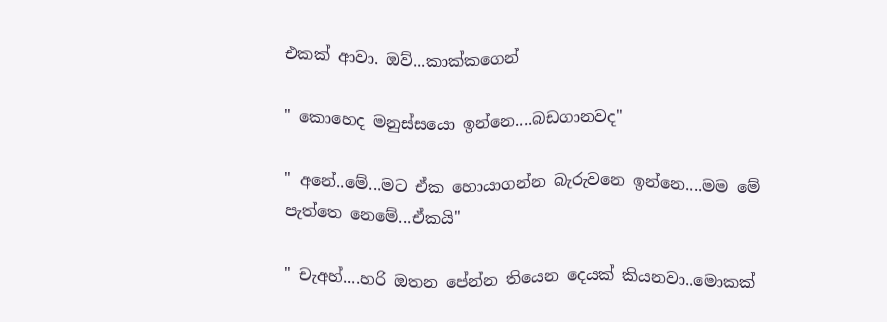එකක් ආවා. ඔව්...කාක්කගෙන්

" කොහෙද මනුස්සයො ඉන්නෙ....බඩගානවද"

" අනේ..මේ...මට ඒක හොයාගන්න බැරුවනෙ ඉන්නෙ....මම මේ පැත්තෙ නෙමේ...ඒකයි"

" චැඅහ්....හරි ඔතන පේන්න තියෙන දෙයක් කියනවා..මොකක්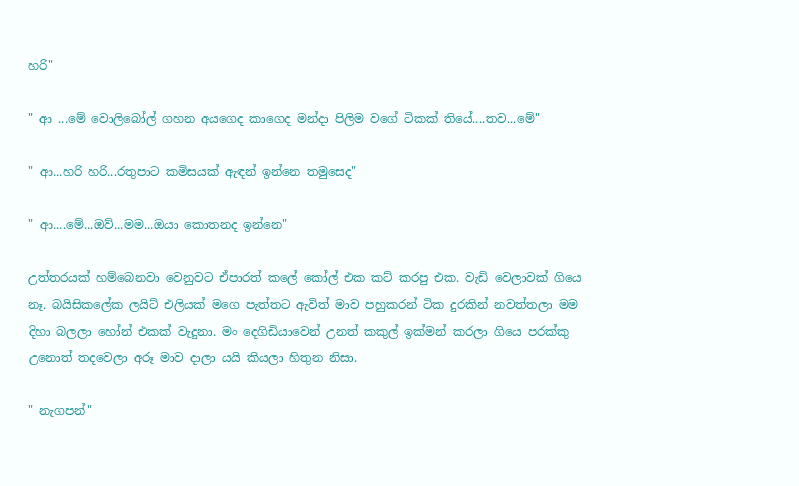හරි"

" ආ ...මේ වොලිබෝල් ගහන අයගෙද කාගෙද මන්දා පිලිම වගේ ටිකක් තියේ....තව...මේ"

" ආ...හරි හරි...රතුපාට කමිසයක් ඇඳන් ඉන්නෙ තමුසෙද"

" ආ....මේ...ඔව්...මම...ඔයා කොතනද ඉන්නෙ"

උත්තරයක් හම්බෙනවා වෙනුවට ඒපාරත් කලේ කෝල් එක කට් කරපු එක. වැඩි වෙලාවක් ගියෙ නෑ. බයිසිකලේක ලයිට් එලියක් මගෙ පැත්තට ඇවිත් මාව පහුකරන් ටික දුරකින් නවත්තලා මම දිහා බලලා හෝන් එකක් වැදුනා. මං දෙගිඩියාවෙන් උනත් කකුල් ඉක්මන් කරලා ගියෙ පරක්කු උනොත් තදවෙලා අරූ මාව දාලා යයි කියලා හිතුන නිසා.

" නැගපන්"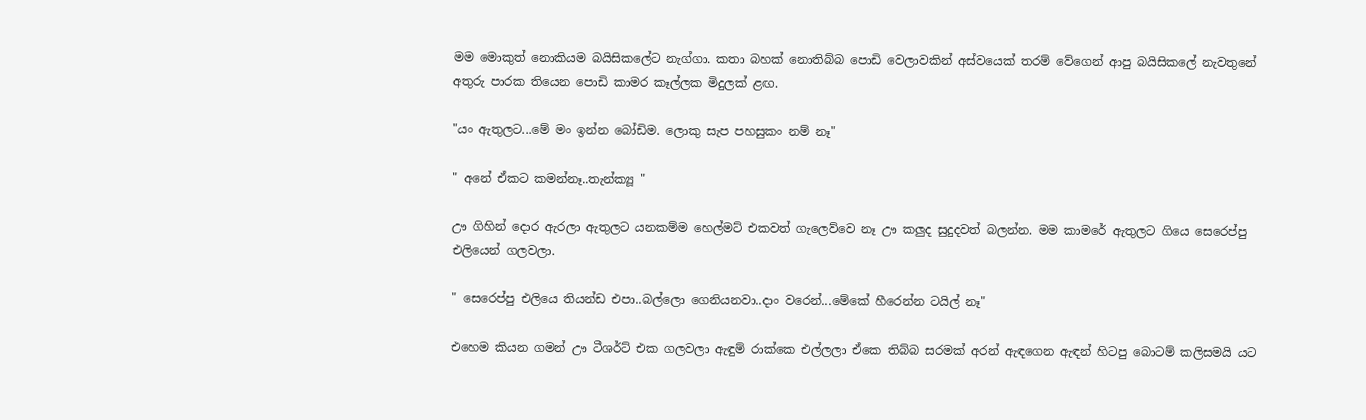මම මොකුත් නොකියම බයිසිකලේට නැග්ගා. කතා බහක් නොතිබ්බ පොඩි වෙලාවකින් අස්වයෙක් තරම් වේගෙන් ආපු බයිසිකලේ නැවතුනේ අතුරු පාරක තියෙන පොඩි කාමර කෑල්ලක මිදුලක් ළඟ.

"යං ඇතුලට...මේ මං ඉන්න බෝඩිම. ලොකු සැප පහසුකං නම් නෑ"

" අනේ ඒකට කමන්නෑ..තැන්ක්‍යූ "

ඌ ගිහින් දොර ඇරලා ඇතුලට යනකම්ම හෙල්මට් එකවත් ගැලෙව්වෙ නෑ ඌ කලුද සුදුදවත් බලන්න. මම කාමරේ ඇතුලට ගියෙ සෙරෙප්පු එලියෙන් ගලවලා.

" සෙරෙප්පු එලියෙ තියන්ඩ එපා..බල්ලො ගෙනියනවා..දාං වරෙන්...මේකේ හීරෙන්න ටයිල් නෑ"

එහෙම කියන ගමන් ඌ ටීශර්ට් එක ගලවලා ඇඳුම් රාක්කෙ එල්ලලා ඒකෙ තිබ්බ සරමක් අරන් ඇඳගෙන ඇඳන් හිටපු බොටම් කලිසමයි යට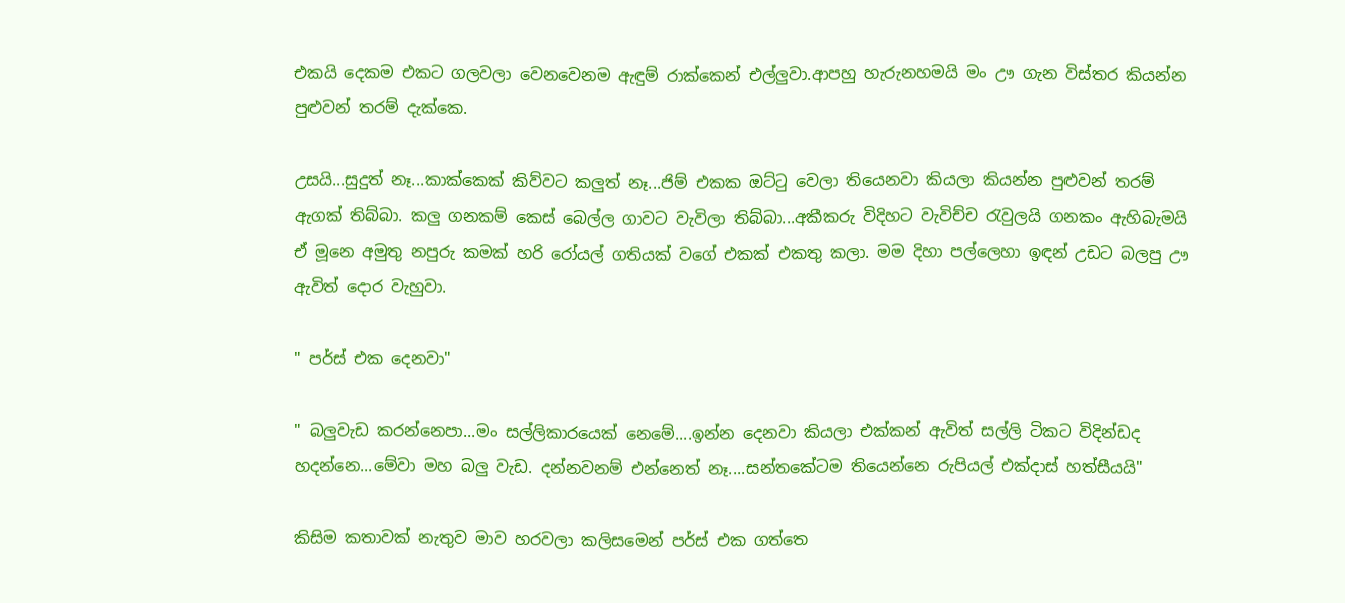එකයි දෙකම එකට ගලවලා වෙනවෙනම ඇඳුම් රාක්කෙන් එල්ලුවා.ආපහු හැරුනහමයි මං ඌ ගැන විස්තර කියන්න පුළුවන් තරම් දැක්කෙ.

උසයි...සුදුත් නෑ...කාක්කෙක් කිව්වට කලුත් නෑ...ජිම් එකක ඔට්ටු වෙලා තියෙනවා කියලා කියන්න පුළුවන් තරම් ඇගක් තිබ්බා. කලු ගනකම් කෙස් බෙල්ල ගාවට වැවිලා තිබ්බා...අකීකරු විදිහට වැවිච්ච රැවුලයි ගනකං ඇහිබැමයි ඒ මූනෙ අමුතු නපුරු කමක් හරි රෝයල් ගතියක් වගේ එකක් එකතු කලා. මම දිහා පල්ලෙහා ඉඳන් උඩට බලපු ඌ ඇවිත් දොර වැහුවා.

" පර්ස් එක දෙනවා"

" බලුවැඩ කරන්නෙපා...මං සල්ලිකාරයෙක් නෙමේ....ඉන්න දෙනවා කියලා එක්කන් ඇවිත් සල්ලි ටිකට විදින්ඩද හදන්නෙ...මේවා මහ බලු වැඩ. දන්නවනම් එන්නෙත් නෑ....සන්තකේටම තියෙන්නෙ රුපියල් එක්දාස් හත්සීයයි"

කිසිම කතාවක් නැතුව මාව හරවලා කලිසමෙන් පර්ස් එක ගත්තෙ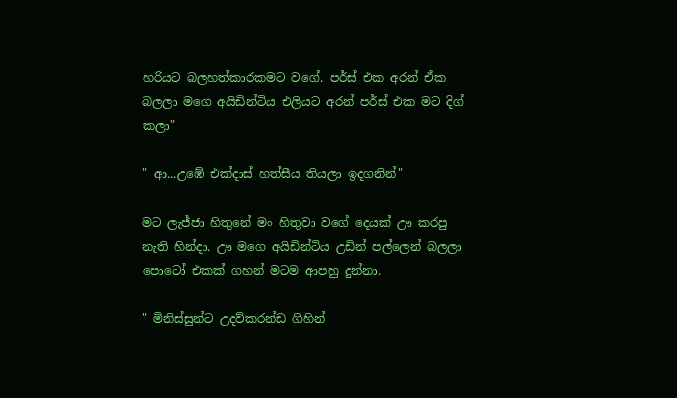හරියට බලහත්කාරකමට වගේ. පර්ස් එක අරන් ඒක බලලා මගෙ අයිඩින්ටිය එලියට අරන් පර්ස් එක මට දිග් කලා"

" ආ...උඹේ එක්දාස් හත්සීය තියලා ඉදගනින්"

මට ලැජ්ජා හිතුනේ මං හිතුවා වගේ දෙයක් ඌ කරපු නැති හින්දා. ඌ මගෙ අයිඩින්ටිය උඩින් පල්ලෙන් බලලා පොටෝ එකක් ගහන් මටම ආපහු දුන්නා.

" මිනිස්සුන්ට උදව්කරන්ඩ ගිහින්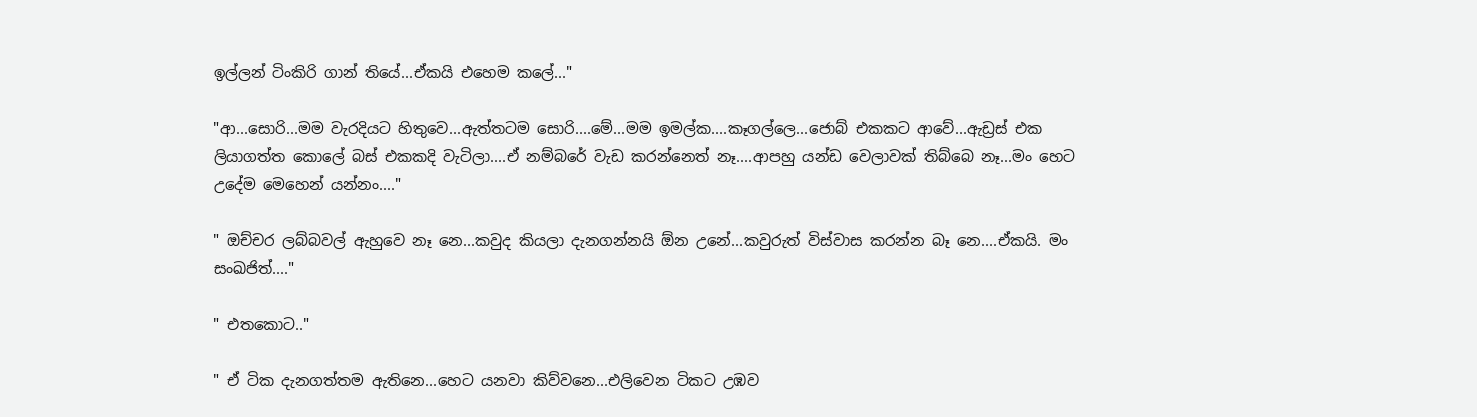ඉල්ලන් ටිංකිරි ගාන් තියේ...ඒකයි එහෙම කලේ..."

"ආ...සොරි...මම වැරදියට හිතුවෙ...ඇත්තටම සොරි....මේ...මම ඉමල්ක....කෑගල්ලෙ...ජොබ් එකකට ආවේ...ඇඩ්‍රස් එක ලියාගත්ත කොලේ බස් එකකදි වැටිලා....ඒ නම්බරේ වැඩ කරන්නෙත් නෑ....ආපහු යන්ඩ වෙලාවක් තිබ්බෙ නෑ...මං හෙට උදේම මෙහෙන් යන්නං...."

" ඔච්චර ලබ්බවල් ඇහුවෙ නෑ නෙ...කවුද කියලා දැනගන්නයි ඕන උනේ...කවුරුත් විස්වාස කරන්න බෑ නෙ....ඒකයි. මං සංඛජිත්...."

" එතකොට.."

" ඒ ටික දැනගත්තම ඇතිනෙ...හෙට යනවා කිව්වනෙ...එලිවෙන ටිකට උඹව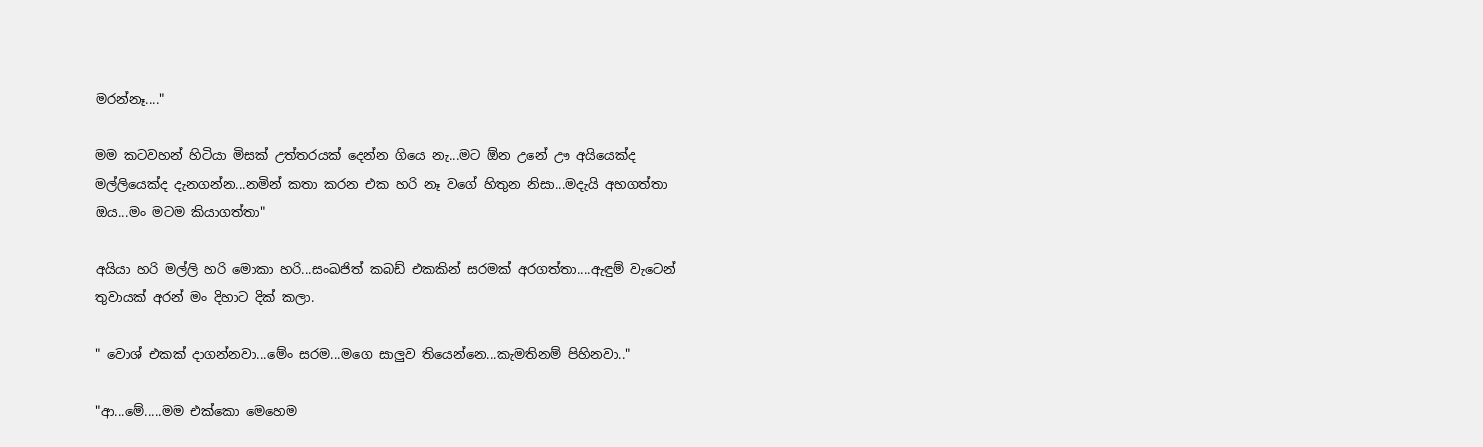මරන්නෑ...."

මම කටවහන් හිටියා මිසක් උත්තරයක් දෙන්න ගියෙ නැ...මට ඕන උනේ ඌ අයියෙක්ද මල්ලියෙක්ද දැනගන්න...නමින් කතා කරන එක හරි නෑ වගේ හිතුන නිසා...මදැයි අහගත්තා ඔය...මං මටම කියාගත්තා"

අයියා හරි මල්ලි හරි මොකා හරි...සංඛජිත් කබඩ් එකකින් සරමක් අරගත්තා....ඇඳුම් වැටෙන් තුවායක් අරන් මං දිහාට දික් කලා.

" වොශ් එකක් දාගන්නවා...මේං සරම...මගෙ සාලුව තියෙන්නෙ...කැමතිනම් පිහිනවා.."

"ආ...මේ.....මම එක්කො මෙහෙම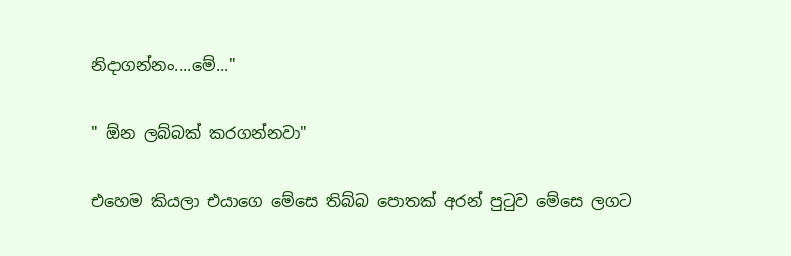නිදාගන්නං....මේ..."

" ඕන ලබ්බක් කරගන්නවා"

එහෙම කියලා එයාගෙ මේසෙ තිබ්බ පොතක් අරන් පුටුව මේසෙ ලගට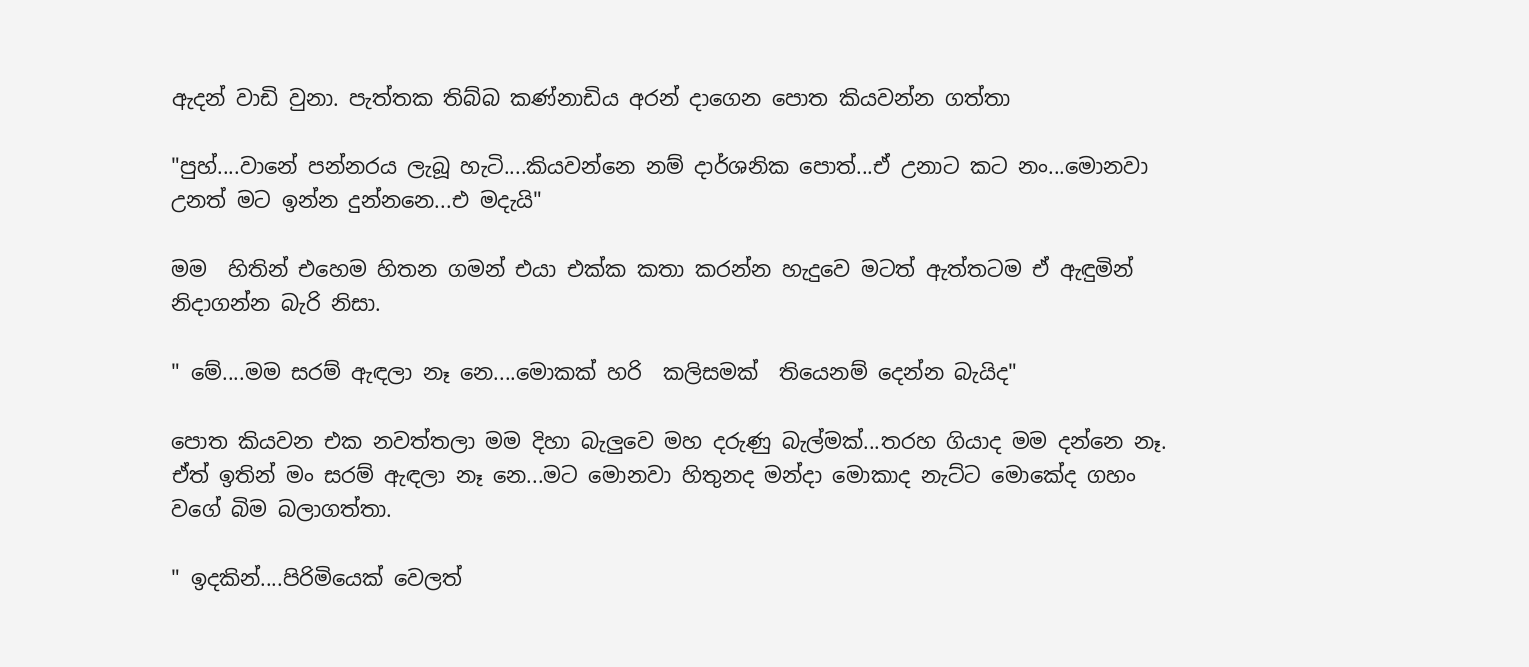ඇදන් වාඩි වුනා. පැත්තක තිබ්බ කණ්නාඩිය අරන් දාගෙන පොත කියවන්න ගත්තා

"පුහ්....වානේ පන්නරය ලැබූ හැටි....කියවන්නෙ නම් දාර්ශනික පොත්...ඒ උනාට කට නං...මොනවා උනත් මට ඉන්න දුන්නනෙ...එ මදැයි"

මම  හිතින් එහෙම හිතන ගමන් එයා එක්ක කතා කරන්න හැදුවෙ මටත් ඇත්තටම ඒ ඇඳුමින් නිදාගන්න බැරි නිසා.

" මේ....මම සරම් ඇඳලා නෑ නෙ....මොකක් හරි  කලිසමක්  තියෙනම් දෙන්න බැයිද"

පොත කියවන එක නවත්තලා මම දිහා බැලුවෙ මහ දරුණු බැල්මක්...තරහ ගියාද මම දන්නෙ නෑ. ඒත් ඉතින් මං සරම් ඇඳලා නෑ නෙ...මට මොනවා හිතුනද මන්දා මොකාද නැට්ට මොකේද ගහං වගේ බිම බලාගත්තා.

" ඉදකින්....පිරිමියෙක් වෙලත්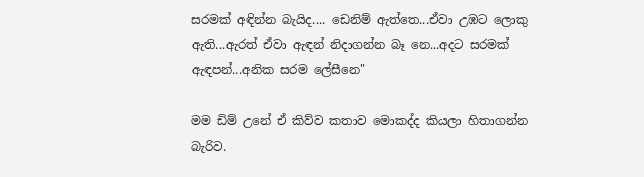සරමක් අඳින්න බැයිද.... ඩෙනිම් ඇත්තෙ...ඒවා උඹට ලොකු ඇති...ඇරත් ඒවා ඇඳන් නිදාගන්න බෑ නෙ...අදට සරමක් ඇඳපන්...අනික සරම ලේසීනෙ"

මම ඩිම් උනේ ඒ කිව්ව කතාව මොකද්ද කියලා හිතාගන්න බැරිව.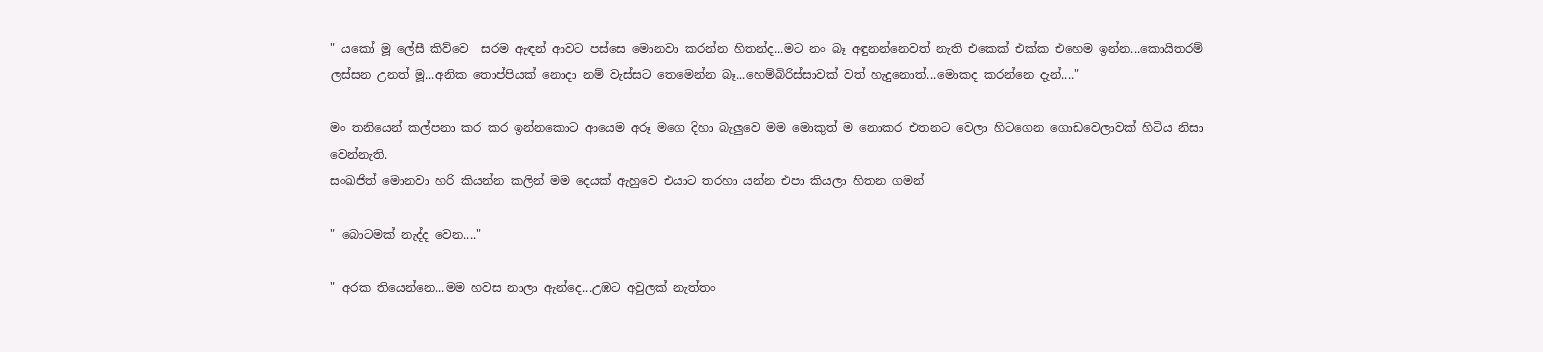" යකෝ මූ ලේසී කිව්වෙ  සරම ඇඳන් ආවට පස්සෙ මොනවා කරන්න හිතන්ද...මට නං බෑ අඳුනන්නෙවත් නැති එකෙක් එක්ක එහෙම ඉන්න...කොයිතරම් ලස්සන උනත් මූ...අනික තොප්පියක් නොදා නම් වැස්සට තෙමෙන්න බෑ...හෙම්බිරිස්සාවක් වත් හැදුනොත්...මොකද කරන්නෙ දැන්...."

මං තනියෙන් කල්පනා කර කර ඉන්නකොට ආයෙම අරූ මගෙ දිහා බැලුවෙ මම මොකුත් ම නොකර එතනට වෙලා හිටගෙන ගොඩවෙලාවක් හිටිය නිසා වෙන්නැති.
සංඛජිත් මොනවා හරි කියන්න කලින් මම දෙයක් ඇහුවෙ එයාට තරහා යන්න එපා කියලා හිතන ගමන්

" බොටමක් නැද්ද වෙන...."

" අරක තියෙන්නෙ...මම හවස නාලා ඇන්දෙ...උඹට අවුලක් නැත්තං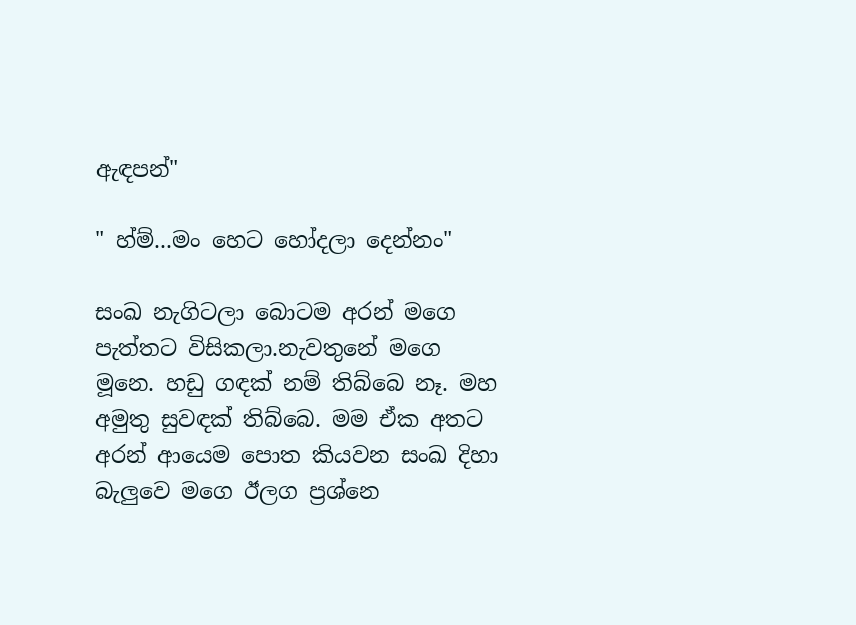ඇඳපන්"

" හ්ම්...මං හෙට හෝදලා දෙන්නං"

සංඛ නැගිටලා බොටම අරන් මගෙ පැත්තට විසිකලා.නැවතුනේ මගෙ මූනෙ. හඩු ගඳක් නම් තිබ්බෙ නෑ. මහ අමුතු සුවඳක් තිබ්බෙ. මම ඒක අතට අරන් ආයෙම පොත කියවන සංඛ දිහා බැලුවෙ මගෙ ඊලග ප්‍රශ්නෙ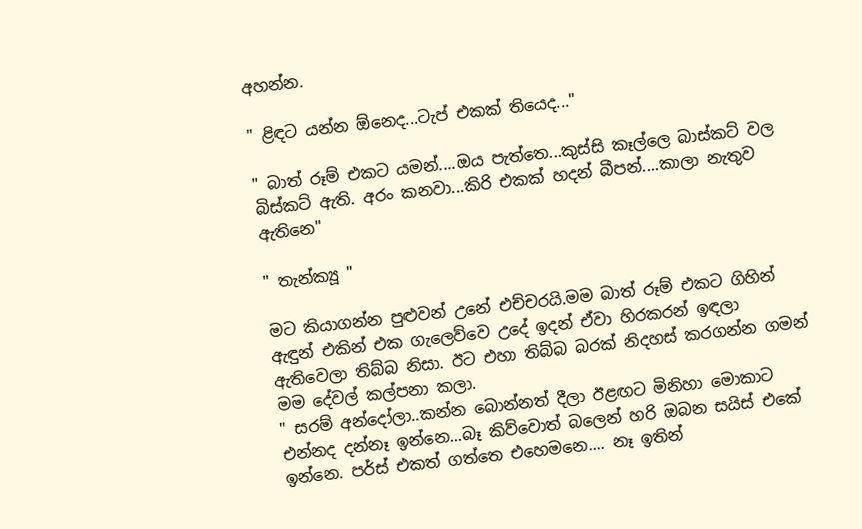අහන්න.

" ළිඳට යන්න ඕනෙද...ටැප් එකක් තියෙද..."

" බාත් රූම් එකට යමන්....ඔය පැත්තෙ...කුස්සි කෑල්ලෙ බාස්කට් වල බිස්කට් ඇති. අරං කනවා...කිරි එකක් හදන් බීපන්....කාලා නැතුව ඇතිනෙ"

" තැන්ක්‍යූ "

මට කියාගන්න පුළුවන් උනේ එච්චරයි.මම බාත් රූම් එකට ගිහින් ඇඳුන් එකින් එක ගැලෙව්වෙ උදේ ඉදන් ඒවා හිරකරන් ඉඳලා ඇතිවෙලා තිබ්බ නිසා. ඊට එහා තිබ්බ බරක් නිදහස් කරගන්න ගමන් මම දේවල් කල්පනා කලා.
" සරම් අන්දෝලා..කන්න බොන්නත් දීලා ඊළඟට මිනිහා මොකාට එන්නද දන්නෑ ඉන්නෙ...බෑ කිව්වොත් බලෙන් හරි ඔබන සයිස් එකේ ඉන්නෙ. පර්ස් එකත් ගත්තෙ එහෙමනෙ.... නෑ ඉතින්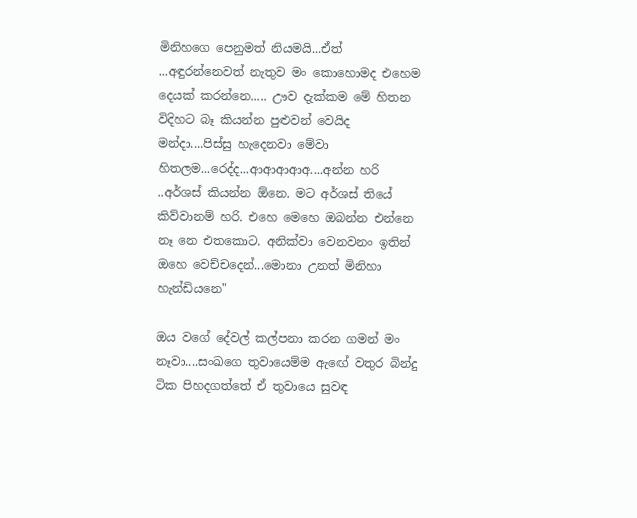මිනිහගෙ පෙනුමත් නියමයි...ඒත් ...අඳුරන්නෙවත් නැතුව මං කොහොමද එහෙම දෙයක් කරන්නෙ..... ඌව දැක්කම මේ හිතන විදිහට බෑ කියන්න පුළුවන් වෙයිද මන්දා....පිස්සු හැදෙනවා මේවා හිතලම...රෙද්ද...ආආආආඅ....අන්න හරි ..අර්ශස් කියන්න ඕනෙ. මට අර්ශස් තියේ කිව්වානම් හරි. එහෙ මෙහෙ ඔබන්න එන්නෙ නෑ නෙ එතකොට. අනික්වා වෙනවනං ඉතින් ඔහෙ වෙච්චදෙන්...මොනා උනත් මිනිහා හැන්ඩියනෙ"

ඔය වගේ දේවල් කල්පනා කරන ගමන් මං නෑවා....සංඛගෙ තුවායෙම්ම ඇඟේ වතුර බින්දු ටික පිහදගත්තේ ඒ තුවායෙ සුවඳ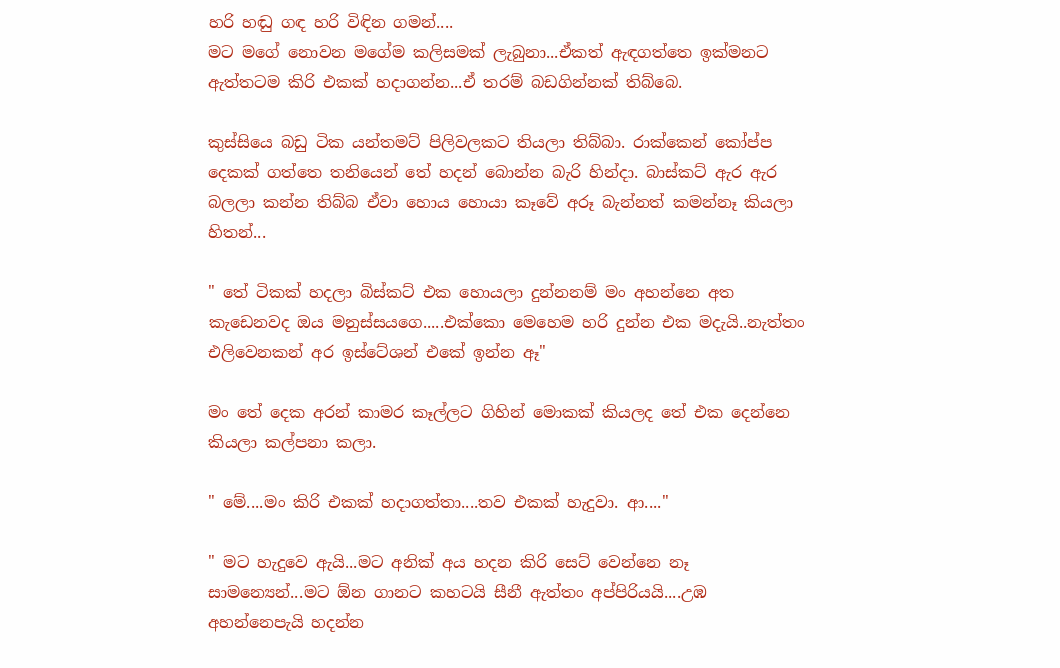හරි හඬු ගඳ හරි විඳින ගමන්....
මට මගේ නොවන මගේම කලිසමක් ලැබුනා...ඒකත් ඇඳගත්තෙ ඉක්මනට ඇත්තටම කිරි එකක් හදාගන්න...ඒ තරම් බඩගින්නක් තිබ්බෙ.

කුස්සියෙ බඩු ටික යන්තමට් පිලිවලකට තියලා තිබ්බා. රාක්කෙන් කෝප්ප දෙකක් ගත්තෙ තනියෙන් තේ හදන් බොන්න බැරි හින්දා. බාස්කට් ඇර ඇර බලලා කන්න තිබ්බ ඒවා හොය හොයා කෑවේ අරූ බැන්නත් කමන්නෑ කියලා හිතන්...

" තේ ටිකක් හදලා බිස්කට් එක හොයලා දුන්නනම් මං අහන්නෙ අත කැඩෙනවද ඔය මනුස්සයගෙ.....එක්කො මෙහෙම හරි දුන්න එක මදැයි..නැත්තං එලිවෙනකන් අර ඉස්ටේශන් එකේ ඉන්න ඈ"

මං තේ දෙක අරන් කාමර කෑල්ලට ගිහින් මොකක් කියලද තේ එක දෙන්නෙ කියලා කල්පනා කලා.

" මේ....මං කිරි එකක් හදාගත්තා....තව එකක් හැදුවා. ආ...."

" මට හැදුවෙ ඇයි...මට අනික් අය හදන කිරි සෙට් වෙන්නෙ නෑ සාමන්‍යෙන්...මට ඕන ගානට කහටයි සීනී ඇත්තං අප්පිරියයි....උඹ අහන්නෙපැයි හදන්න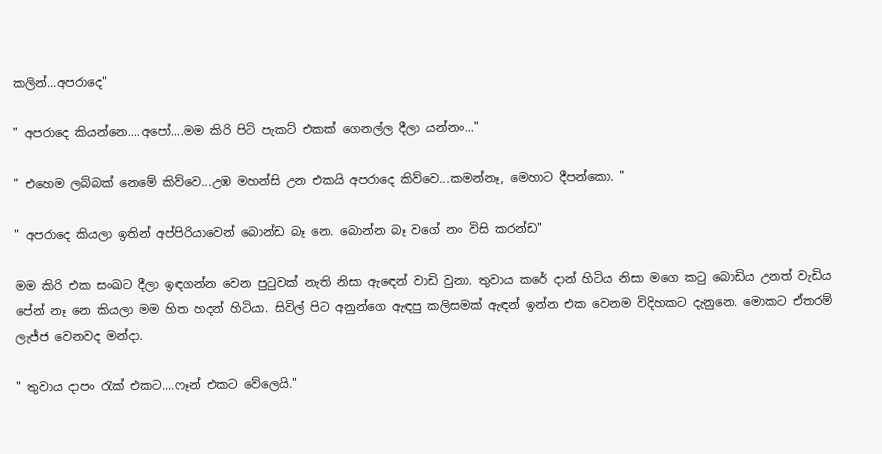කලින්...අපරාදෙ"

" අපරාදෙ කියන්නෙ....අපෝ....මම කිරි පිටි පැකට් එකක් ගෙනල්ල දීලා යන්නං..."

" එහෙම ලබ්බක් නෙමේ කිව්වෙ...උඹ මහන්සි උන එකයි අපරාදෙ කිව්වෙ...කමන්නෑ, මෙහාට දීපන්කො. "

" අපරාදෙ කියලා ඉතින් අප්පිරියාවෙන් බොන්ඩ බෑ නෙ. බොන්න බෑ වගේ නං විසි කරන්ඩ"

මම කිරි එක සංඛට දීලා ඉඳගන්න වෙන පුටුවක් නැති නිසා ඇඳෙන් වාඩි වුනා. තුවාය කරේ දාන් හිටිය නිසා මගෙ කටු බොඩිය උනත් වැඩිය පේන් නෑ නෙ කියලා මම හිත හදන් හිටියා. සිවිල් පිට අනුන්ගෙ ඇඳපු කලිසමක් ඇඳන් ඉන්න එක වෙනම විදිහකට දැනුනෙ. මොකට ඒතරම් ලැජ්ජ වෙනවද මන්දා.

" තුවාය දාපං රැක් එකට....ෆෑන් එකට වේලෙයි."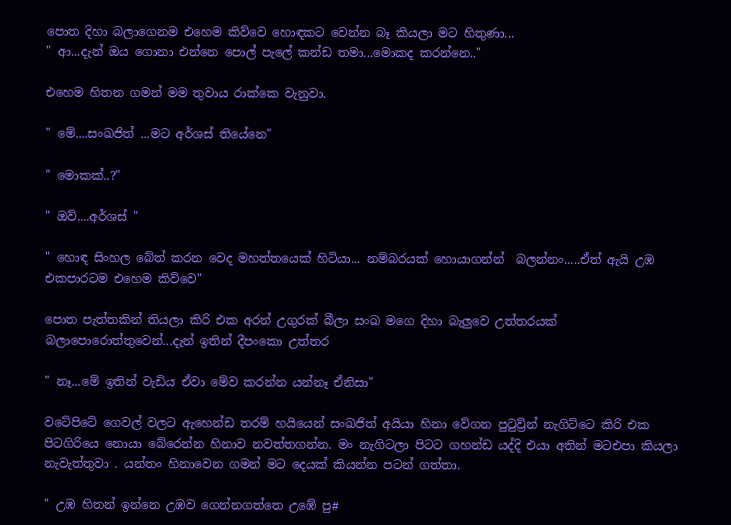පොත දිහා බලාගෙනම එහෙම කිව්වෙ හොඳකට වෙන්න බෑ කියලා මට හිතුණා...
" ආ...දැන් ඔය ගොනා එන්නෙ පොල් පැලේ කන්ඩ තමා...මොකද කරන්නෙ.."

එහෙම හිතන ගමන් මම තුවාය රාක්කෙ වැනුවා.

" මේ....සංඛජිත් ...මට අර්ශස් තියේනෙ"

" මොකක්..?"

" ඔව්....අර්ශස් "

" හොඳ සිංහල බේත් කරන වෙද මහත්තයෙක් හිටියා... නම්බරයක් හොයාගන්න්  බලන්නං.....ඒත් ඇයි උඹ එකපාරටම එහෙම කිව්වෙ"

පොත පැත්තකින් තියලා කිරි එක අරන් උගුරක් බීලා සංඛ මගෙ දිහා බැලුවෙ උත්තරයක් බලාපොරොත්තුවෙන්...දැන් ඉතින් දීපංකො උත්තර

" නෑ...මේ ඉතින් වැඩිය ඒවා මේව කරන්න යන්නෑ ඒනිසා"

වටේපිටේ ගෙවල් වලට ඇහෙන්ඩ තරම් හයියෙන් සංඛජිත් අයියා හිනා වේගන පුටුව්‍ර්න් නැගිට්ටෙ කිරි එක පිටගිරියෙ නොයා බේරෙන්න හිනාව නවත්තගන්න. මං නැගිටලා පිටට ගහන්ඩ යද්දි එයා අතින් මටඑපා කියලා නැවැත්තුවා . යන්තං හිනාවෙන ගමන් මට දෙයක් කියන්න පටන් ගත්තා.

" උඹ හිතන් ඉන්නෙ උඹව ගෙන්නගත්තෙ උඹේ පු#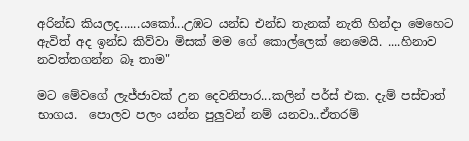අරින්ඩ කියලද......යකෝ...උඹට යන්ඩ එන්ඩ තැනක් නැති හින්දා මෙහෙට ඇවිත් අද ඉන්ඩ කිව්වා මිසක් මම ගේ කොල්ලෙක් නෙමෙයි. ....හිනාව නවත්තගන්න බෑ තාම"

මට මේවගේ ලැජ්ජාවක් උන දෙවනිපාර...කලින් පර්ස් එක. දැම් පස්චාත් භාගය.  පොලව පලං යන්න පුලුවන් නම් යනවා..ඒතරම්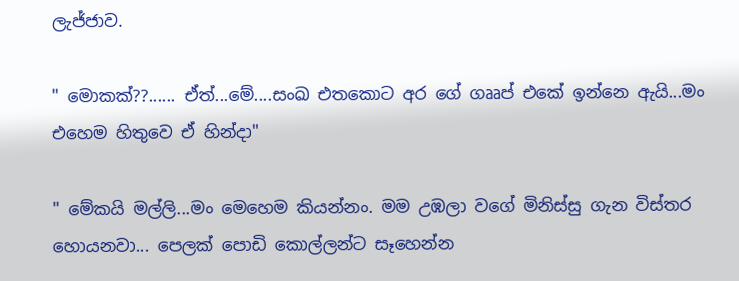ලැජ්ජාව.

" මොකක්??...... ඒත්...මේ....සංඛ එතකොට අර ගේ ගෲප් එකේ ඉන්නෙ ඇයි...මං එහෙම හිතුවෙ ඒ හින්දා"

" මේකයි මල්ලි...මං මෙහෙම කියන්නං. මම උඹලා වගේ මිනිස්සු ගැන විස්තර හොයනවා... පෙලක් පොඩි කොල්ලන්ට සෑහෙන්න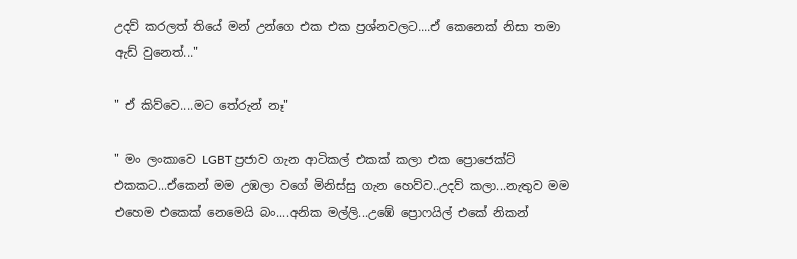උදව් කරලත් තියේ මන් උන්ගෙ එක එක ප්‍රශ්නවලට....ඒ කෙනෙක් නිසා තමා ඇඩ් වුනෙත්..."

" ඒ කිව්වෙ....මට තේරුන් නෑ"

" මං ලංකාවෙ LGBT ප්‍රජාව ගැන ආටිකල් එකක් කලා එක ප්‍රොජෙක්ට් එකකට...ඒකෙන් මම උඹලා වගේ මිනිස්සු ගැන හෙව්ව..උදව් කලා...නැතුව මම එහෙම එකෙක් නෙමෙයි බං....අනික මල්ලි...උඹේ ප්‍රොෆයිල් එකේ නිකන්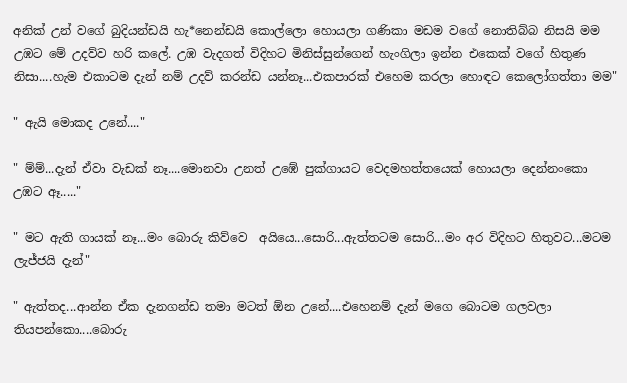අනික් උන් වගේ බුදියන්ඩයි හැ*නෙන්ඩයි කොල්ලො හොයලා ගණිකා මඩම වගේ නොතිබ්බ නිසයි මම උඹට මේ උදව්ව හරි කලේ. උඹ වැදගත් විදිහට මිනිස්සුන්ගෙන් හැංගිලා ඉන්න එකෙක් වගේ හිතුණ නිසා....හැම එකාටම දැන් නම් උදව් කරන්ඩ යන්නෑ...එකපාරක් එහෙම කරලා හොඳට කෙලෝගත්තා මම"

" ඇයි මොකද උනේ...."

" ම්ම්...දැන් ඒවා වැඩක් නෑ....මොනවා උනත් උඹේ පුක්ගායට වෙදමහත්තයෙක් හොයලා දෙන්නංකො උඹට ඈ....."

" මට ඇති ගායක් නෑ...මං බොරු කිව්වෙ  අයියෙ...සොරි...ඇත්තටම සොරි...මං අර විදිහට හිතුවට...මටම ලැජ්ජයි දැන්"

" ඇත්තද...ආන්න ඒක දැනගන්ඩ තමා මටත් ඕන උනේ....එහෙනම් දැන් මගෙ බොටම ගලවලා තියපන්කො....බොරු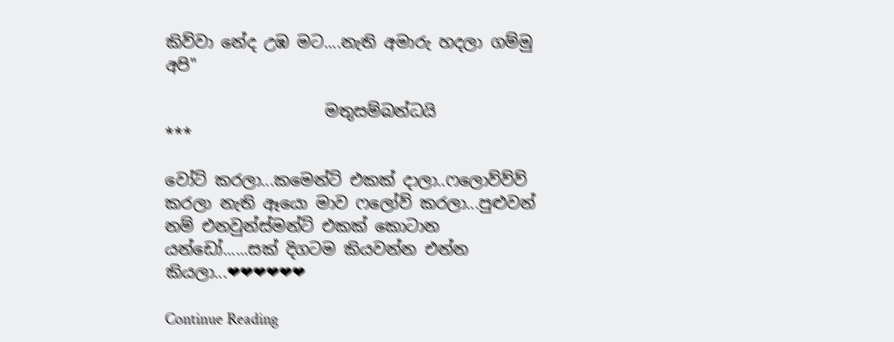කිව්වා නේද උඹ මට....නැති අමාරු හදලා ගම්මු අපි"

                    මතුසම්බන්ධයි
***

වෝට් කරලා...කමෙන්ට් එකක් දාලා..ෆලොව්ව්ව් කරලා නැති ඈයො මාව ෆලෝව් කරලා...පුළුවන් නම් එනවුන්ස්මන්ට් එකක් කොටාන යන්ඩෝ......සක් දිගටම කියවන්න එන්න කියලා...❤❤❤❤❤❤

Continue Reading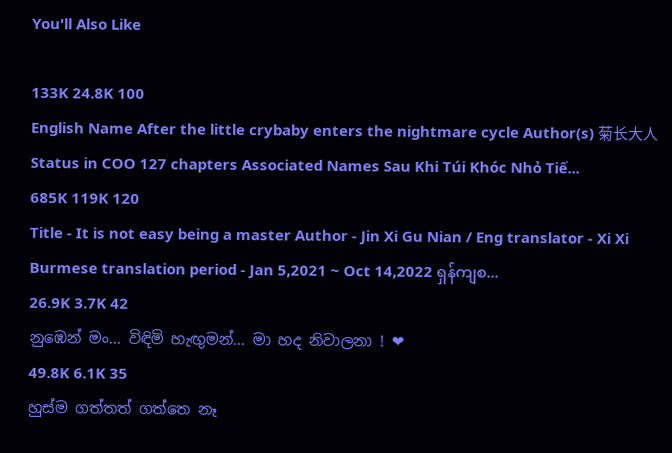You'll Also Like

133K 24.8K 100
English Name After the little crybaby enters the nightmare cycle Author(s) 菊长大人 Status in COO 127 chapters Associated Names Sau Khi Túi Khóc Nhỏ Tiế...
685K 119K 120
Title - It is not easy being a master Author - Jin Xi Gu Nian / Eng translator - Xi Xi Burmese translation period - Jan 5,2021 ~ Oct 14,2022 ရှန်ကျစ...
26.9K 3.7K 42
නුඹෙන් මං... විඳිමි හැඟුමන්... මා හද නිවාලනා ! ❤
49.8K 6.1K 35
හුස්ම ගත්තත් ගත්තෙ නෑ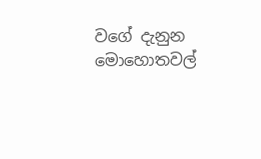වගේ දැනුන මොහොතවල්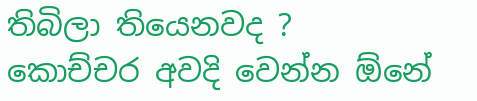තිබිලා තියෙනවද ? කොච්චර අවදි වෙන්න ඕනේ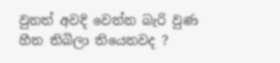වුනත් අවදි වෙන්න බැරි වුණ හීන තිබිලා තියෙනවද ?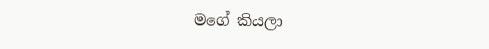මගේ කියලා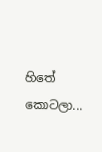හිතේ කොටලා...